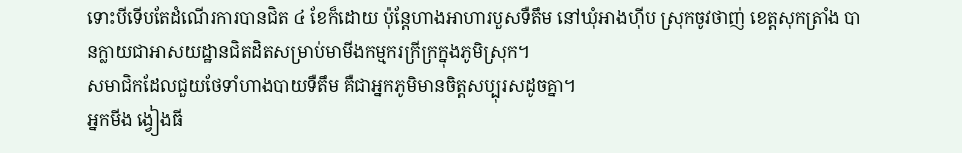ទោះបីទើបតែដំណើរការបានជិត ៤ ខែក៏ដោយ ប៉ុន្តែហាងអាហារបួសទឺតឹម នៅឃុំអាងហ៊ីប ស្រុកចូវថាញ់ ខេត្តសុកត្រាំង បានក្លាយជាអាសយដ្ឋានជិតដិតសម្រាប់មាមីងកម្មករក្រីក្រក្នុងភូមិស្រុក។
សមាជិកដែលជួយថែទាំហាងបាយទឺតឹម គឺជាអ្នកភូមិមានចិត្តសប្បុរសដូចគ្នា។
អ្នកមីង ង្វៀងធី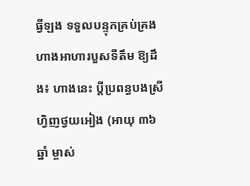ធ្វីឡង ទទួលបន្ទុកគ្រប់គ្រងហាងអាហារបួសទឺតឹម ឱ្យដឹង៖ ហាងនេះ ប្តីប្រពន្ធបងស្រី ហ្វិញថ្វយអៀង (អាយុ ៣៦ ឆ្នាំ ម្ចាស់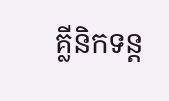គ្លីនិកទន្ត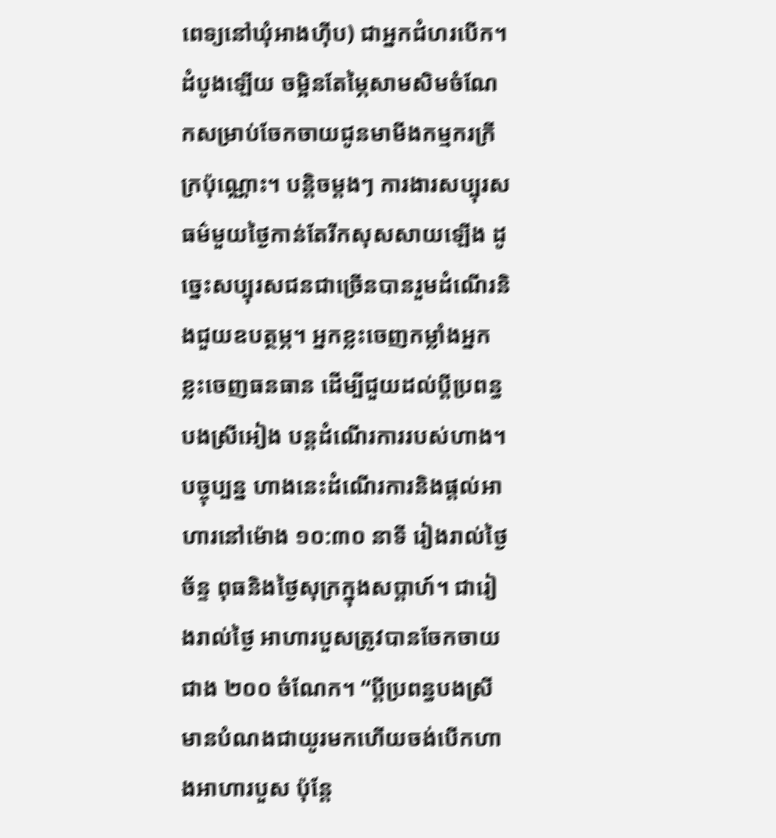ពេទ្យនៅឃុំអាងហ៊ីប) ជាអ្នកជំហរបើក។ ដំបូងឡើយ ចម្អិនតែម្ភៃសាមសិមចំណែកសម្រាប់ចែកចាយជូនមាមីងកម្មករក្រីក្រប៉ុណ្ណោះ។ បន្តិចម្ដងៗ ការងារសប្បុរសធម៌មួយថ្ងៃកាន់តែរីកសុសសាយឡើង ដូច្នេះសប្បុរសជនជាច្រើនបានរួមដំណើរនិងជួយឧបត្ថម្ភ។ អ្នកខ្លះចេញកម្លាំងអ្នកខ្លះចេញធនធាន ដើម្បីជួយដល់ប្តីប្រពន្ធបងស្រីអៀង បន្តដំណើរការរបស់ហាង។
បច្ចុប្បន្ន ហាងនេះដំណើរការនិងផ្តល់អាហារនៅម៉ោង ១០:៣០ នាទី រៀងរាល់ថ្ងៃច័ន្ទ ពុធនិងថ្ងៃសុក្រក្នុងសប្តាហ៍។ ជារៀងរាល់ថ្ងៃ អាហារបួសត្រូវបានចែកចាយជាង ២០០ ចំណែក។ “ប្តីប្រពន្ធបងស្រីមានបំណងជាយូរមកហើយចង់បើកហាងអាហារបួស ប៉ុន្តែ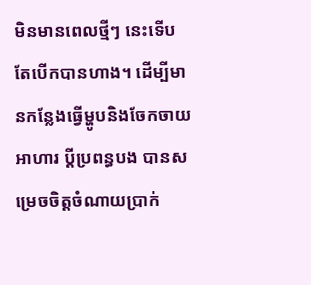មិនមានពេលថ្មីៗ នេះទើបតែបើកបានហាង។ ដើម្បីមានកន្លែងធ្វើម្ហូបនិងចែកចាយអាហារ ប្តីប្រពន្ធបង បានសម្រេចចិត្តចំណាយប្រាក់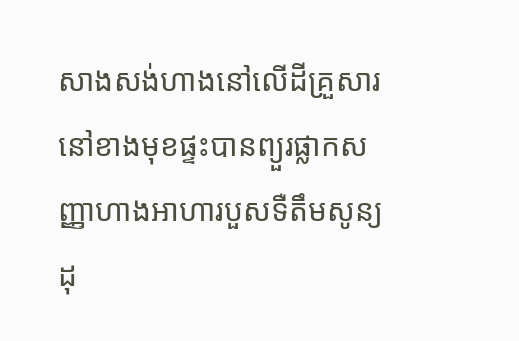សាងសង់ហាងនៅលើដីគ្រួសារនៅខាងមុខផ្ទះបានព្យួរផ្លាកសញ្ញាហាងអាហារបួសទឺតឹមសូន្យដុ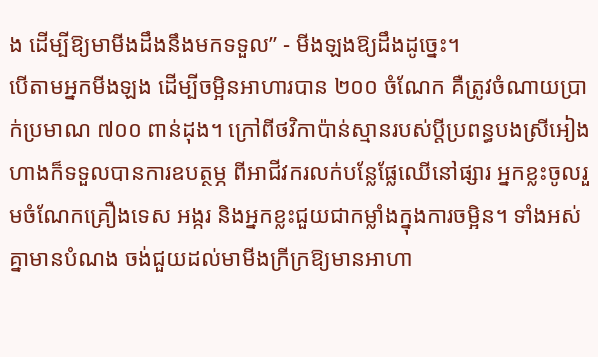ង ដើម្បីឱ្យមាមីងដឹងនឹងមកទទួល” - មីងឡងឱ្យដឹងដូច្នេះ។
បើតាមអ្នកមីងឡង ដើម្បីចម្អិនអាហារបាន ២០០ ចំណែក គឺត្រូវចំណាយប្រាក់ប្រមាណ ៧០០ ពាន់ដុង។ ក្រៅពីថវិកាប៉ាន់ស្មានរបស់ប្តីប្រពន្ធបងស្រីអៀង ហាងក៏ទទួលបានការឧបត្ថម្ភ ពីអាជីវករលក់បន្លែផ្លែឈើនៅផ្សារ អ្នកខ្លះចូលរួមចំណែកគ្រឿងទេស អង្ករ និងអ្នកខ្លះជួយជាកម្លាំងក្នុងការចម្អិន។ ទាំងអស់គ្នាមានបំណង ចង់ជួយដល់មាមីងក្រីក្រឱ្យមានអាហា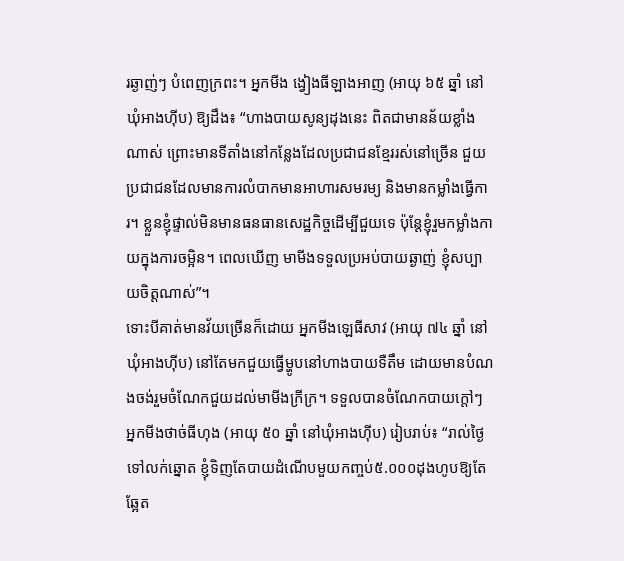រឆ្ងាញ់ៗ បំពេញក្រពះ។ អ្នកមីង ង្វៀងធីឡាងអាញ (អាយុ ៦៥ ឆ្នាំ នៅឃុំអាងហ៊ីប) ឱ្យដឹង៖ “ហាងបាយសូន្យដុងនេះ ពិតជាមានន័យខ្លាំងណាស់ ព្រោះមានទីតាំងនៅកន្លែងដែលប្រជាជនខ្មែររស់នៅច្រើន ជួយប្រជាជនដែលមានការលំបាកមានអាហារសមរម្យ និងមានកម្លាំងធ្វើការ។ ខ្លួនខ្ញុំផ្ទាល់មិនមានធនធានសេដ្ឋកិច្ចដើម្បីជួយទេ ប៉ុន្តែខ្ញុំរួមកម្លាំងកាយក្នុងការចម្អិន។ ពេលឃើញ មាមីងទទួលប្រអប់បាយឆ្ងាញ់ ខ្ញុំសប្បាយចិត្តណាស់”។
ទោះបីគាត់មានវ័យច្រើនក៏ដោយ អ្នកមីងឡេធីសាវ (អាយុ ៧៤ ឆ្នាំ នៅឃុំអាងហ៊ីប) នៅតែមកជួយធ្វើម្ហូបនៅហាងបាយទឺតឹម ដោយមានបំណងចង់រួមចំណែកជួយដល់មាមីងក្រីក្រ។ ទទួលបានចំណែកបាយក្តៅៗ អ្នកមីងថាច់ធីហុង (អាយុ ៥០ ឆ្នាំ នៅឃុំអាងហ៊ីប) រៀបរាប់៖ “រាល់ថ្ងៃទៅលក់ឆ្នោត ខ្ញុំទិញតែបាយដំណើបមួយកញ្ចប់៥.០០០ដុងហូបឱ្យតែឆ្អែត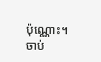ប៉ុណ្ណោះ។ ចាប់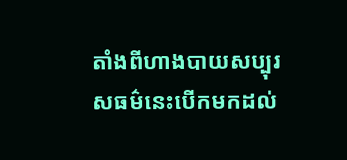តាំងពីហាងបាយសប្បុរសធម៌នេះបើកមកដល់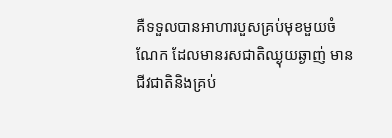គឺទទួលបានអាហារបួសគ្រប់មុខមួយចំណែក ដែលមានរសជាតិឈ្ងុយឆ្ងាញ់ មានជីវជាតិនិងគ្រប់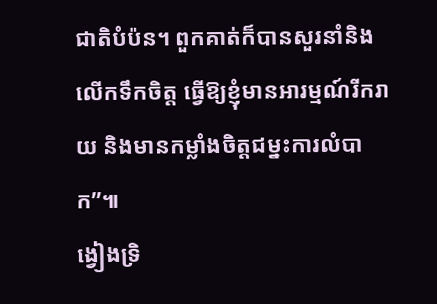ជាតិបំប៉ន។ ពួកគាត់ក៏បានសួរនាំនិងលើកទឹកចិត្ត ធ្វើឱ្យខ្ញុំមានអារម្មណ៍រីករាយ និងមានកម្លាំងចិត្តជម្នះការលំបាក”៕
ង្វៀងទ្រិ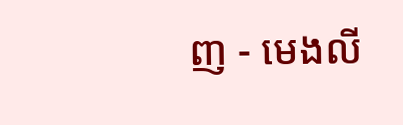ញ - មេងលី